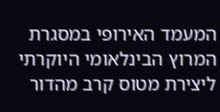המעמד האירופי במסגרת המרוץ הבינלאומי היוקרתי ליצירת מטוס קרב מהדור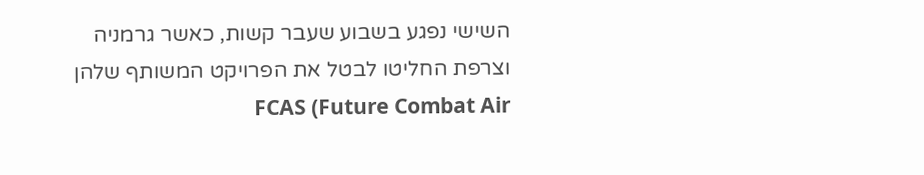השישי נפגע בשבוע שעבר קשות, כאשר גרמניה וצרפת החליטו לבטל את הפרויקט המשותף שלהן FCAS (Future Combat Air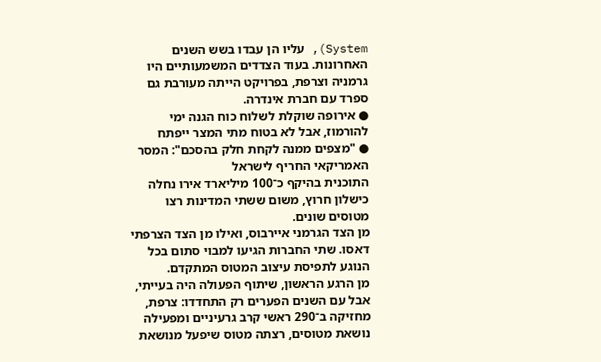System), עליו הן עבדו בשש השנים האחרונות. בעוד הצדדים המשמעותיים היו גרמניה וצרפת, בפרויקט הייתה מעורבת גם ספרד עם חברת אינדרה.
● אירופה שוקלת לשלוח כוח הגנה ימי להורמוז, אבל לא בטוח מתי המצר ייפתח
● "מצפים ממנה לקחת חלק בהסכם": המסר האמריקאי החריף לישראל
התוכנית בהיקף כ־100 מיליארד אירו נחלה כישלון חרוץ, משום ששתי המדינות רצו מטוסים שונים.
מן הצד הגרמני איירבוס, ואילו מן הצד הצרפתי דאסו. שתי החברות הגיעו למבוי סתום בכל הנוגע לתפיסת עיצוב המטוס המתקדם.
מן הרגע הראשון, שיתוף הפעולה היה בעייתי, אבל עם השנים הפערים רק התחדדו: צרפת, מחזיקה ב־290 ראשי קרב גרעיניים ומפעילה נושאת מטוסים, רצתה מטוס שיפעל מנושאת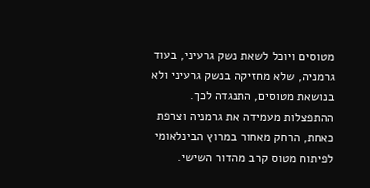מטוסים ויוכל לשאת נשק גרעיני, בעוד גרמניה, שלא מחזיקה בנשק גרעיני ולא בנושאת מטוסים, התנגדה לכך.
ההתפצלות מעמידה את גרמניה וצרפת כאחת, הרחק מאחור במרוץ הבינלאומי לפיתוח מטוס קרב מהדור השישי.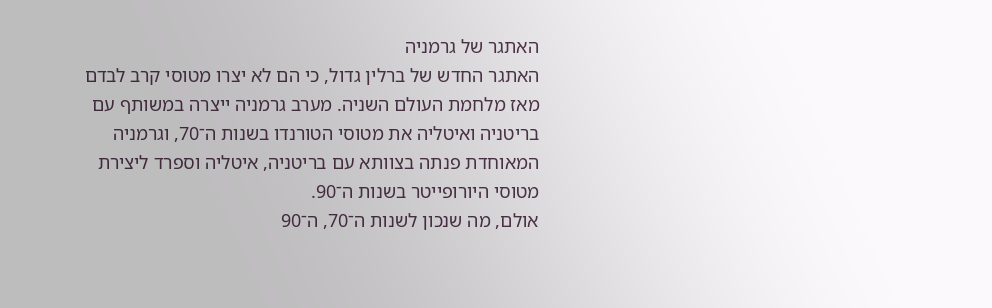האתגר של גרמניה
האתגר החדש של ברלין גדול, כי הם לא יצרו מטוסי קרב לבדם מאז מלחמת העולם השניה. מערב גרמניה ייצרה במשותף עם בריטניה ואיטליה את מטוסי הטורנדו בשנות ה־70, וגרמניה המאוחדת פנתה בצוותא עם בריטניה, איטליה וספרד ליצירת מטוסי היורופייטר בשנות ה־90.
אולם, מה שנכון לשנות ה־70, ה־90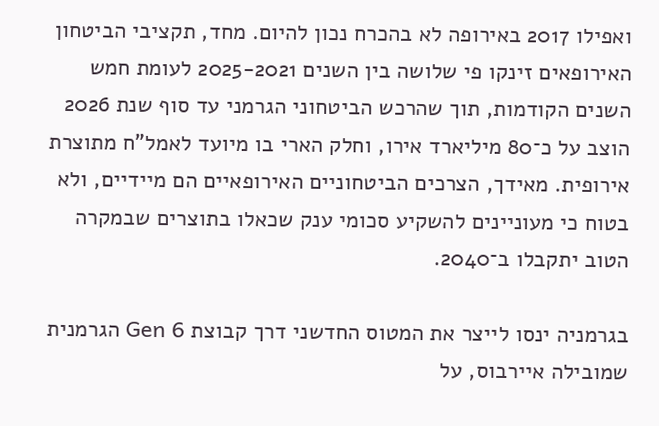ואפילו 2017 באירופה לא בהכרח נכון להיום. מחד, תקציבי הביטחון האירופאים זינקו פי שלושה בין השנים 2025-2021 לעומת חמש השנים הקודמות, תוך שהרכש הביטחוני הגרמני עד סוף שנת 2026 הוצב על כ־80 מיליארד אירו, וחלק הארי בו מיועד לאמל"ח מתוצרת אירופית. מאידך, הצרכים הביטחוניים האירופאיים הם מיידיים, ולא בטוח כי מעוניינים להשקיע סכומי ענק שכאלו בתוצרים שבמקרה הטוב יתקבלו ב־2040.

בגרמניה ינסו לייצר את המטוס החדשני דרך קבוצת Gen 6 הגרמנית שמובילה איירבוס, על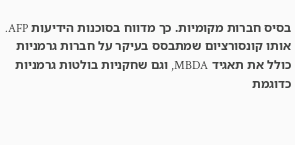בסיס חברות מקומיות. כך מדווח בסוכנות הידיעות AFP. אותו קונסורציום שמתבסס בעיקר על חברות גרמניות כולל את תאגיד MBDA, וגם שחקניות בולטות גרמניות כדוגמת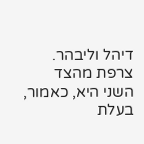דיהל וליבהר.
צרפת מהצד השני היא, כאמור, בעלת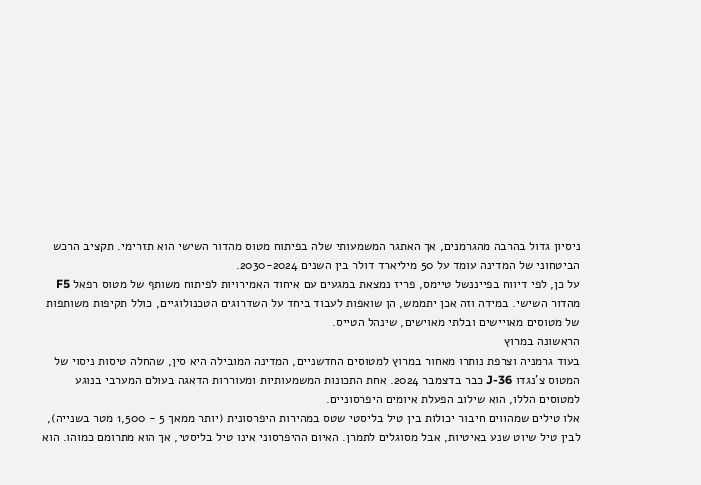ניסיון גדול בהרבה מהגרמנים, אך האתגר המשמעותי שלה בפיתוח מטוס מהדור השישי הוא תזרימי. תקציב הרכש הביטחוני של המדינה עומד על 50 מיליארד דולר בין השנים 2030-2024.
על כן, לפי דיווח בפייננשל טיימס, פריז נמצאת במגעים עם איחוד האמירויות לפיתוח משותף של מטוס רפאל F5 מהדור השישי. במידה וזה אכן יתממש, הן שואפות לעבוד ביחד על השדרוגים הטכנולוגיים, כולל תקיפות משותפות של מטוסים מאויישים ובלתי מאוישים, שינהל הטייס.
הראשונה במרוץ
בעוד גרמניה וצרפת נותרו מאחור במרוץ למטוסים החדשניים, המדינה המובילה היא סין, שהחלה טיסות ניסוי של המטוס צ'נגדו J-36 כבר בדצמבר 2024. אחת התכונות המשמעותיות ומעוררות הדאגה בעולם המערבי בנוגע למטוסים הללו, הוא שילוב הפעלת איומים היפרסוניים.
אלו טילים שמהווים חיבור יכולות בין טיל בליסטי שטס במהירות היפרסונית (יותר ממאך 5 - 1,500 מטר בשנייה), לבין טיל שיוט שנע באיטיות, אבל מסוגלים לתמרן. האיום ההיפרסוני אינו טיל בליסטי, אך הוא מתרומם כמוהו. הוא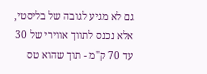גם לא מגיע לגובה של בליסטי, אלא נכנס לתווך אווירי של 30 עד 70 ק"מ - תוך שהוא טס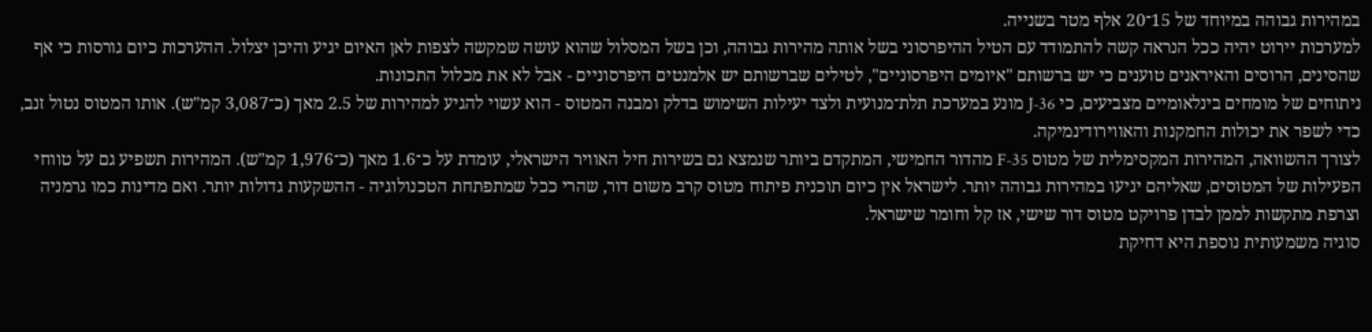במהירות גבוהה במיוחד של 15־20 אלף מטר בשנייה.
למערכות יירוט יהיה ככל הנראה קשה להתמודד עם הטיל ההיפרסוני בשל אותה מהירות גבוהה, וכן בשל המסלול שהוא עושה שמקשה לצפות לאן האיום יגיע והיכן יצלול. ההערכות כיום גורסות כי אף שהסינים, הרוסים והאיראנים טוענים כי יש ברשותם "איומים היפרסוניים", לטילים שברשותם יש אלמנטים היפרסוניים - אבל לא את מכלול התכונות.
ניתוחים של מומחים בינלאומיים מצביעים, כי J-36 מונע במערכת תלת־מנועית ולצד יעילות השימוש בדלק ומבנה המטוס - הוא עשוי להגיע למהירות של 2.5 מאך (כ־3,087 קמ"ש). אותו המטוס נטול זנב, כדי לשפר את יכולות החמקנות והאווירודינמיקה.
לצורך ההשוואה, המהירות המקסימלית של מטוס F-35 מהדור החמישי, המתקדם ביותר שנמצא גם בשירות חיל האוויר הישראלי, עומדת על כ־1.6 מאך (כ־1,976 קמ"ש). המהירות תשפיע גם על טווחי הפעילות של המטוסים, שאליהם יגיעו במהירות גבוהה יותר. לישראל אין כיום תוכנית פיתוח מטוס קרב משום דור, שהרי ככל שמתפתחת הטכנולוגיה - ההשקעות גדולות יותר. ואם מדינות כמו גרמניה וצרפת מתקשות לממן לבדן פרויקט מטוס דור שישי, אז קל וחומר שישראל.
סוגיה משמעותית נוספת היא דחיקת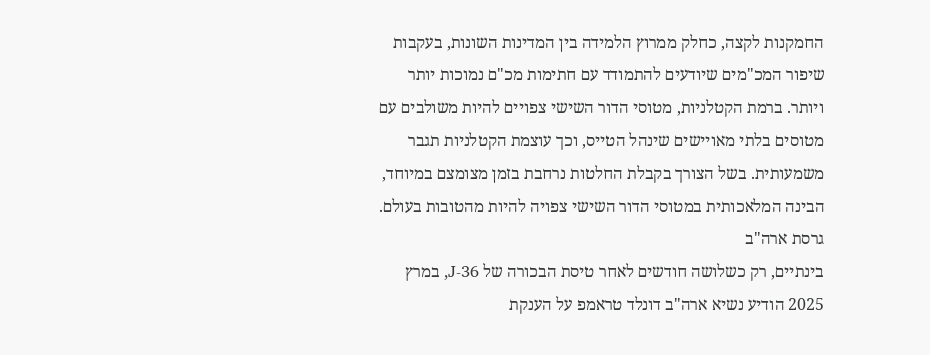החמקנות לקצה, כחלק ממרוץ הלמידה בין המדינות השונות, בעקבות שיפור המכ"מים שיודעים להתמודד עם חתימות מכ"ם נמוכות יותר ויותר. ברמת הקטלניות, מטוסי הדור השישי צפויים להיות משולבים עם מטוסים בלתי מאויישים שינהל הטייס, וכך עוצמת הקטלניות תגבר משמעותית. בשל הצורך בקבלת החלטות נרחבת בזמן מצומצם במיוחד, הבינה המלאכותית במטוסי הדור השישי צפויה להיות מהטובות בעולם.
גרסת ארה"ב
בינתיים, רק כשלושה חודשים לאחר טיסת הבכורה של J-36, במרץ 2025 הודיע נשיא ארה"ב דונלד טראמפ על הענקת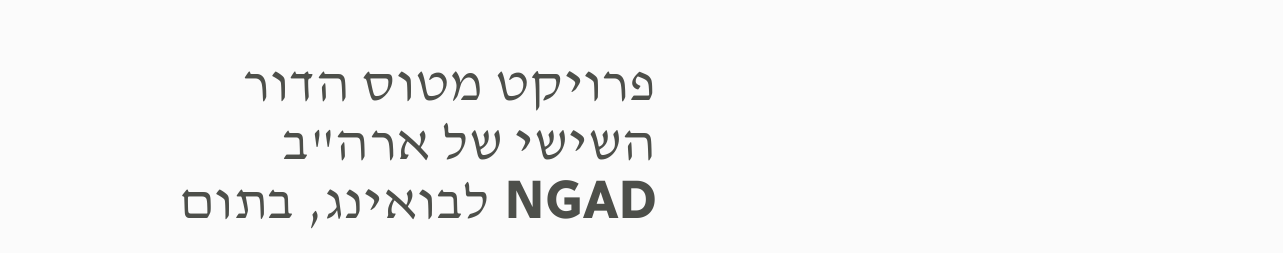פרויקט מטוס הדור השישי של ארה"ב NGAD לבואינג, בתום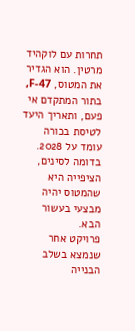תחרות עם לוקהיד מרטין. הוא הגדיר את המטוס, F-47, בתור המתקדם אי פעם, ותאריך היעד לטיסת בכורה עומד על 2028. בדומה לסינים, הציפייה היא שהמטוס יהיה מבצעי בעשור הבא.
פרויקט אחר שנמצא בשלב הבנייה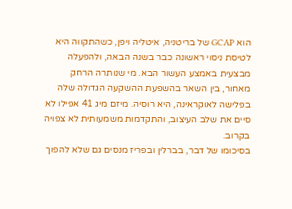הוא GCAP של בריטניה, איטליה ויפן, כשהתקווה היא לטיסת ניסוי ראשונה כבר בשנה הבאה, ולהפעלה מבצעית באמצע העשור הבא. מי שנותרה הרחק מאחור, בין השאר בהשפעת ההשקעה הגדולה שלה בפלישה לאוקראינה, היא רוסיה. מיזם מיג 41 אפילו לא סיים את שלב העיצוב, והתקדמות משמעותית לא צפויה בקרוב.
בסיכומו של דבר, בברלין ובפריז מנסים גם שלא להפוך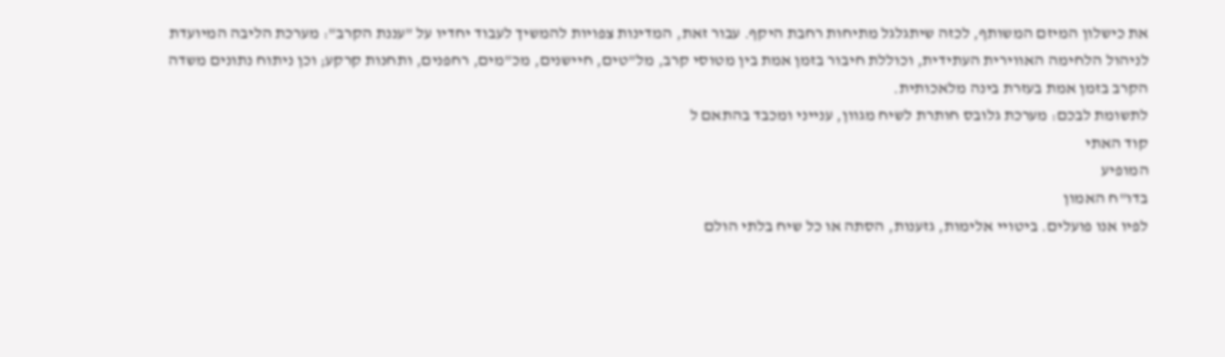את כישלון המיזם המשותף, לכזה שיתגלגל מתיחות רחבת היקף. עבור זאת, המדינות צפויות להמשיך לעבוד יחדיו על "עננת הקרב": מערכת הליבה המיועדת לניהול הלחימה האווירית העתידית, וכוללת חיבור בזמן אמת בין מטוסי קרב, מל"טים, חיישנים, מכ"מים, רחפנים, ותחנות קרקע; וכן ניתוח נתונים משדה הקרב בזמן אמת בעזרת בינה מלאכותית.
לתשומת לבכם: מערכת גלובס חותרת לשיח מגוון, ענייני ומכבד בהתאם ל
קוד האתי
המופיע
בדו"ח האמון
לפיו אנו פועלים. ביטויי אלימות, גזענות, הסתה או כל שיח בלתי הולם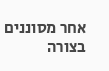אחר מסוננים בצורה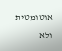אוטומטית ולא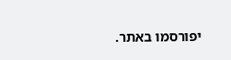יפורסמו באתר.